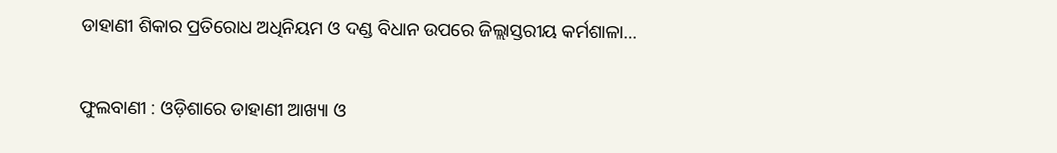ଡାହାଣୀ ଶିକାର ପ୍ରତିରୋଧ ଅଧିନିୟମ ଓ ଦଣ୍ଡ ବିଧାନ ଉପରେ ଜିଲ୍ଲାସ୍ତରୀୟ କର୍ମଶାଳା…

ଫୁଲବାଣୀ : ଓଡ଼ିଶାରେ ଡାହାଣୀ ଆଖ୍ୟା ଓ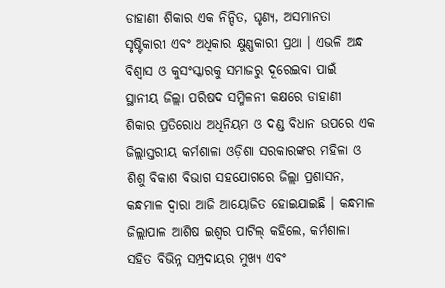ଡାହାଣୀ ଶିକାର ଏକ ନିନ୍ଦିତ, ଘୃଣ୍ୟ, ଅସମାନତା ସୃଷ୍ଟିକାରୀ ଏବଂ ଅଧିକାର କ୍ଷୁଣ୍ଣକାରୀ ପ୍ରଥା । ଏଭଳି ଅନ୍ଧ ବିଶ୍ୱାସ ଓ କୁସଂସ୍କାରକୁ ସମାଜରୁ ଦୂରେଇବା ପାଇଁ ସ୍ଥାନୀୟ ଜିଲ୍ଲା ପରିଷଦ ସମ୍ମିଳନୀ କକ୍ଷରେ ଡାହାଣୀ ଶିକାର ପ୍ରତିରୋଧ ଅଧିନିୟମ ଓ ଦଣ୍ଡ ବିଧାନ ଉପରେ ଏକ ଜିଲ୍ଲାସ୍ତରୀୟ କର୍ମଶାଳା ଓଡ଼ିଶା ସରକାରଙ୍କର ମହିଳା ଓ ଶିଶୁ ବିକାଶ ବିଭାଗ ସହଯୋଗରେ ଜିଲ୍ଲା ପ୍ରଶାସନ, କନ୍ଧମାଳ ଦ୍ଵାରା ଆଜି ଆୟୋଜିତ ହୋଇଯାଇଛି । କନ୍ଧମାଳ ଜିଲ୍ଲାପାଳ ଆଶିଷ ଇଶ୍ବର ପାଟିଲ୍ କହିଲେ, କର୍ମଶାଳା ସହିତ ବିଭିନ୍ନ ସମ୍ପ୍ରଦାୟର ମୁଖ୍ୟ ଏବଂ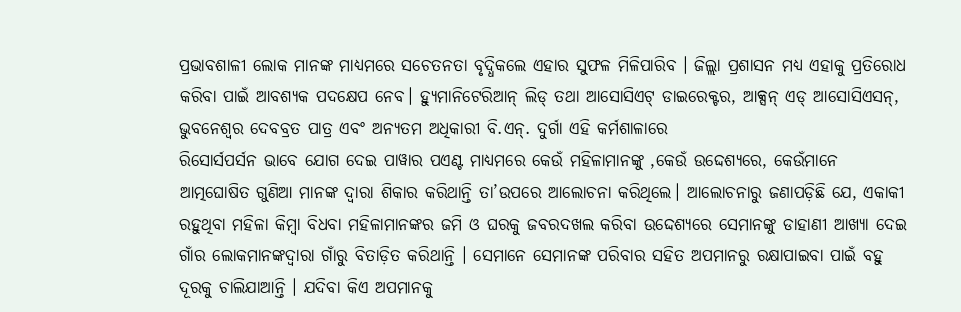ପ୍ରଭାବଶାଳୀ ଲୋକ ମାନଙ୍କ ମାଧ୍ୟମରେ ସଚେତନତା ବୃଦ୍ଧିକଲେ ଏହାର ସୁଫଳ ମିଳିପାରିବ । ଜିଲ୍ଲା ପ୍ରଶାସନ ମଧ୍ୟ ଏହାକୁ ପ୍ରତିରୋଧ କରିବା ପାଇଁ ଆବଶ୍ୟକ ପଦକ୍ଷେପ ନେବ। ହ୍ୟୁମାନିଟେରିଆନ୍ ଲିଡ୍ ତଥା ଆସୋସିଏଟ୍ ଡାଇରେକ୍ଟର, ଆକ୍ସନ୍ ଏଡ୍ ଆସୋସିଏସନ୍, ଭୁବନେଶ୍ଵର ଦେବବ୍ରତ ପାତ୍ର ଏବଂ ଅନ୍ୟତମ ଅଧିକାରୀ ବି.ଏନ୍. ଦୁର୍ଗା ଏହି କର୍ମଶାଳାରେ
ରିସୋର୍ସପର୍ସନ ଭାବେ ଯୋଗ ଦେଇ ପାୱାର ପଏଣ୍ଟ ମାଧ୍ୟମରେ କେଉଁ ମହିଳାମାନଙ୍କୁ ,କେଉଁ ଉଦ୍ଦେଶ୍ୟରେ, କେଉଁମାନେ ଆତ୍ମଘୋଷିତ ଗୁଣିଆ ମାନଙ୍କ ଦ୍ୱାରା ଶିକାର କରିଥାନ୍ତି ତା’ଉପରେ ଆଲୋଚନା କରିଥିଲେ। ଆଲୋଚନାରୁ ଜଣାପଡ଼ିଛି ଯେ, ଏକାକୀ ରହୁଥିବା ମହିଳା କିମ୍ବା ବିଧବା ମହିଳାମାନଙ୍କର ଜମି ଓ ଘରକୁ ଜବରଦଖଲ କରିବା ଉଦ୍ଦେଶ୍ୟରେ ସେମାନଙ୍କୁ ଡାହାଣୀ ଆଖ୍ୟା ଦେଇ ଗାଁର ଲୋକମାନଙ୍କଦ୍ୱାରା ଗାଁରୁ ବିତାଡ଼ିତ କରିଥାନ୍ତି । ସେମାନେ ସେମାନଙ୍କ ପରିବାର ସହିତ ଅପମାନରୁ ରକ୍ଷାପାଇବା ପାଇଁ ବହୁ ଦୂରକୁ ଚାଲିଯାଆନ୍ତି । ଯଦିବା କିଏ ଅପମାନକୁ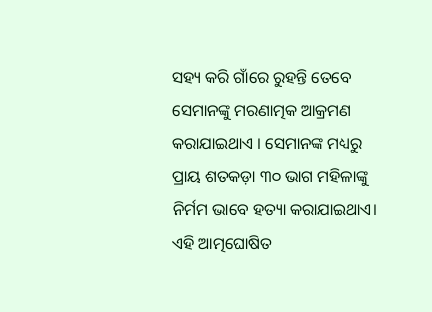ସହ୍ୟ କରି ଗାଁରେ ରୁହନ୍ତି ତେବେ ସେମାନଙ୍କୁ ମରଣାତ୍ମକ ଆକ୍ରମଣ କରାଯାଇଥାଏ । ସେମାନଙ୍କ ମଧ୍ୟରୁ ପ୍ରାୟ ଶତକଡ଼ା ୩୦ ଭାଗ ମହିଳାଙ୍କୁ ନିର୍ମମ ଭାବେ ହତ୍ୟା କରାଯାଇଥାଏ। ଏହି ଆତ୍ମଘୋଷିତ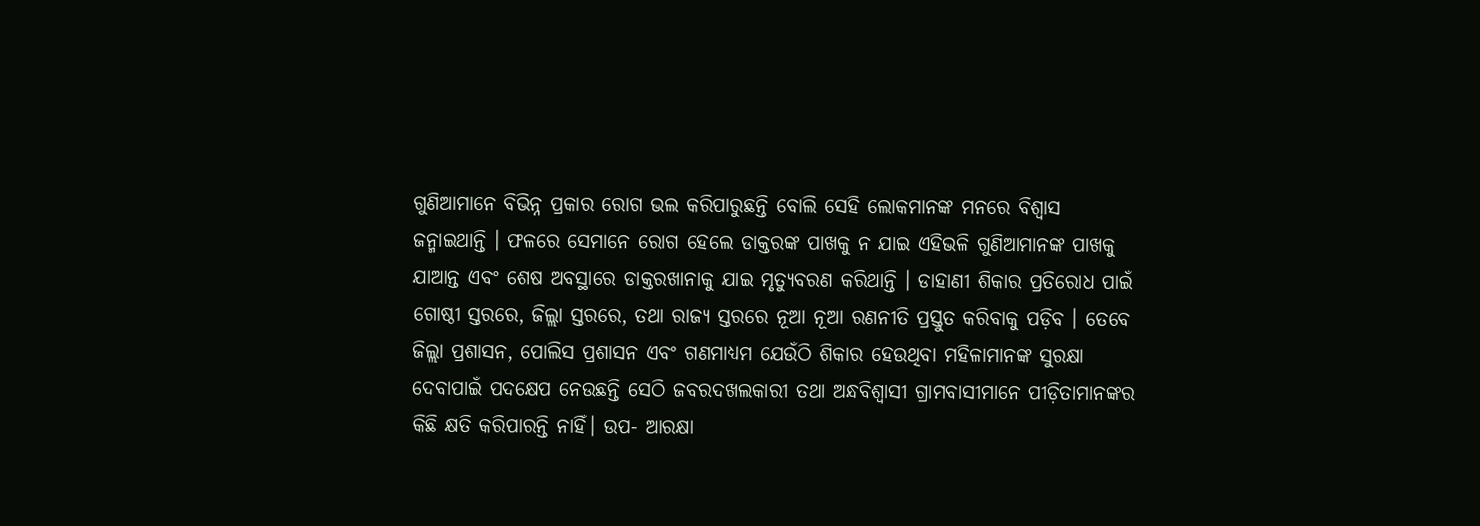ଗୁଣିଆମାନେ ବିଭିନ୍ନ ପ୍ରକାର ରୋଗ ଭଲ କରିପାରୁଛନ୍ତି ବୋଲି ସେହି ଲୋକମାନଙ୍କ ମନରେ ବିଶ୍ଵାସ ଜନ୍ମାଇଥାନ୍ତି । ଫଳରେ ସେମାନେ ରୋଗ ହେଲେ ଡାକ୍ତରଙ୍କ ପାଖକୁ ନ ଯାଇ ଏହିଭଳି ଗୁଣିଆମାନଙ୍କ ପାଖକୁ ଯାଆନ୍ତ ଏବଂ ଶେଷ ଅବସ୍ଥାରେ ଡାକ୍ତରଖାନାକୁ ଯାଇ ମୃତ୍ୟୁବରଣ କରିଥାନ୍ତି । ଡାହାଣୀ ଶିକାର ପ୍ରତିରୋଧ ପାଇଁ ଗୋଷ୍ଠୀ ସ୍ତରରେ, ଜିଲ୍ଲା ସ୍ତରରେ, ତଥା ରାଜ୍ୟ ସ୍ତରରେ ନୂଆ ନୂଆ ରଣନୀତି ପ୍ରସ୍ତୁତ କରିବାକୁ ପଡ଼ିବ । ତେବେ ଜିଲ୍ଲା ପ୍ରଶାସନ, ପୋଲିସ ପ୍ରଶାସନ ଏବଂ ଗଣମାଧ୍ୟମ ଯେଉଁଠି ଶିକାର ହେଉଥିବା ମହିଳାମାନଙ୍କ ସୁରକ୍ଷା ଦେବାପାଇଁ ପଦକ୍ଷେପ ନେଉଛନ୍ତି ସେଠି ଜବରଦଖଲକାରୀ ତଥା ଅନ୍ଧବିଶ୍ୱାସୀ ଗ୍ରାମବାସୀମାନେ ପୀଡ଼ିତାମାନଙ୍କର କିଛି କ୍ଷତି କରିପାରନ୍ତି ନାହିଁ। ଉପ- ଆରକ୍ଷା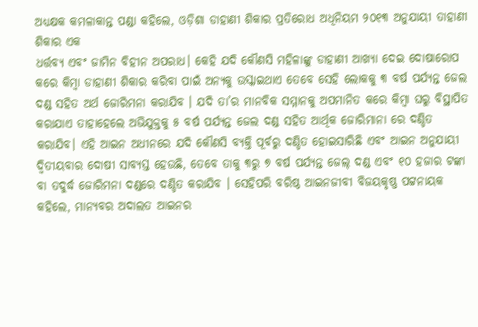ଅଧ୍ୟକ୍ଷକ କମଳାକାନ୍ତ ପଣ୍ଡା କହିଲେ, ଓଡ଼ିଶା ଡାହାଣୀ ଶିକାର ପ୍ରତିରୋଧ ଅଧିନିୟମ ୨୦୧୩ ଅନୁଯାୟୀ ତାହାଣୀ ଶିକାର ଏକ
ଧର୍ତ୍ତବ୍ୟ ଏବଂ ଜାମିନ ବିହୀନ ଅପରାଧ। କେହି ଯଦି କୌଣସି ମହିଳାଙ୍କୁ ଡାହାଣୀ ଆଖ୍ୟା ଦେଇ ଦୋଷାରୋପ କରେ କିମ୍ବା ଡାହାଣୀ ଶିକାର କରିବା ପାଇଁ ଅନ୍ୟକୁ ଉସ୍କାଇଥାଏ ତେବେ ସେହି ଲୋକକୁ ୩ ବର୍ଷ ପର୍ଯ୍ୟନ୍ତ ଜେଲ ଦଣ୍ଡ ସହିତ ଅର୍ଥ ଜୋରିମନା କରାଯିବ । ଯଦି ତା’ର ମାନବିକ ସମ୍ମାନକୁ ଅପମାନିତ କରେ କିମ୍ବା ଘରୁ ବିସ୍ଥାପିତ କରାଯାଏ ତାହାହେଲେ ଅଭିଯୁକ୍ତକୁ ୫ ବର୍ଷ ପର୍ଯ୍ୟନ୍ତ ଜେଲ ଦଣ୍ଡ ସହିତ ଆର୍ଥିକ ଜୋରିମାନା ରେ ଦଣ୍ଡିତ କରାଯିବ। ଏହି ଆଇନ ଅଧୀନରେ ଯଦି କୌଣସି ବ୍ୟକ୍ତି ପୂର୍ବରୁ ଦଣ୍ଡିତ ହୋଇସାରିଛି ଏବଂ ଆଇନ ଅନୁଯାୟୀ ଦ୍ଵିତୀୟବାର ଦୋଷୀ ସାବ୍ୟସ୍ତ ହେଉଛି, ତେବେ ତାକୁ ୩ରୁ ୭ ବର୍ଷ ପର୍ଯ୍ୟନ୍ତ ଜେଲ୍‌ ଦଣ୍ଡ ଏବଂ ୧୦ ହଜାର ଟଙ୍କା ବା ତଦୁର୍ଦ୍ଧ ଜୋରିମନା ଦଣ୍ଡରେ ଦଣ୍ଡିତ କରାଯିବ । ସେହିପରି ବରିଷ୍ଠ ଆଇନଜୀବୀ ବିଜୟକୃଷ୍ଣ ପଟ୍ଟନାୟକ କହିଲେ, ମାନ୍ୟବର ଅଦାଲତ ଆଇନର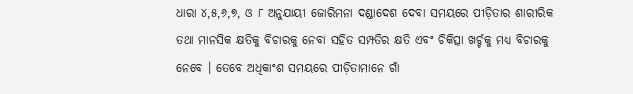ଧାରା ୪,୫,୬,୭, ଓ ୮ ଅନୁଯାୟୀ ଜୋରିମନା ଦଣ୍ଡାଦେଶ ଦେବା ସମୟରେ ପୀଡ଼ିତାର ଶାରୀରିକ ତଥା ମାନସିକ କ୍ଷତିକୁ ବିଚାରକୁ ନେବା ସହିତ ସମ୍ପତିର କ୍ଷତି ଏବଂ ଚିକିତ୍ସା ଖର୍ଚ୍ଚକୁ ମଧ୍ୟ ବିଚାରକୁ ନେବେ । ତେବେ ଅଧିକାଂଶ ସମୟରେ ପୀଡ଼ିତାମାନେ ଗାଁ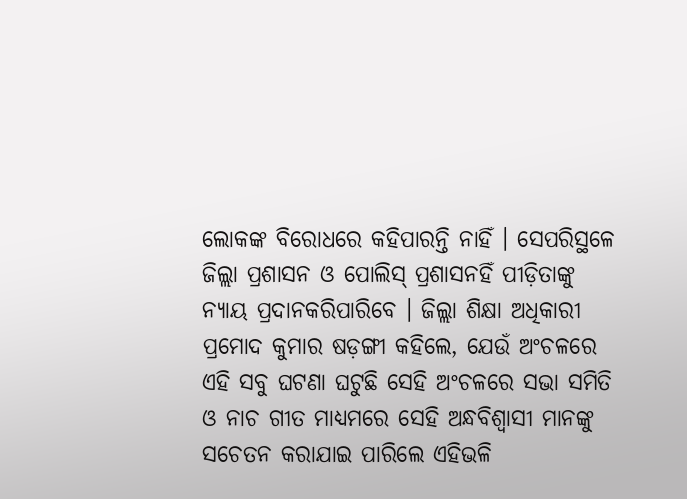ଲୋକଙ୍କ ବିରୋଧରେ କହିପାରନ୍ତି ନାହିଁ । ସେପରିସ୍ଥଳେ ଜିଲ୍ଲା ପ୍ରଶାସନ ଓ ପୋଲିସ୍ ପ୍ରଶାସନହିଁ ପୀଡ଼ିତାଙ୍କୁ ନ୍ୟାୟ ପ୍ରଦାନକରିପାରିବେ । ଜିଲ୍ଲା ଶିକ୍ଷା ଅଧିକାରୀ ପ୍ରମୋଦ କୁମାର ଷଡ଼ଙ୍ଗୀ କହିଲେ, ଯେଉଁ ଅଂଚଳରେ ଏହି ସବୁ ଘଟଣା ଘଟୁଛି ସେହି ଅଂଚଳରେ ସଭା ସମିତି ଓ ନାଚ ଗୀତ ମାଧ୍ୟମରେ ସେହି ଅନ୍ଧବିଶ୍ବାସୀ ମାନଙ୍କୁ ସଚେତନ କରାଯାଇ ପାରିଲେ ଏହିଭଳି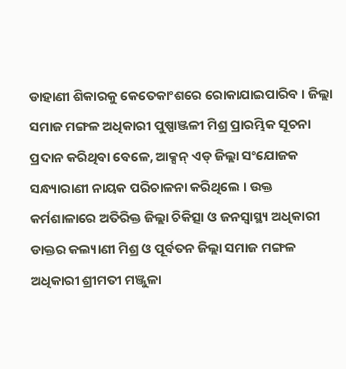ଡାହାଣୀ ଶିକାରକୁ କେତେକାଂଶରେ ରୋକାଯାଇପାରିବ । ଜିଲ୍ଲା ସମାଜ ମଙ୍ଗଳ ଅଧିକାରୀ ପୁଷ୍ପାଞ୍ଜଳୀ ମିଶ୍ର ପ୍ରାରମ୍ଭିକ ସୂଚନା ପ୍ରଦାନ କରିଥିବା ବେଳେ, ଆକ୍ସନ୍ ଏଡ୍ ଜିଲ୍ଲା ସଂଯୋଜକ ସନ୍ଧ୍ୟାରାଣୀ ନାୟକ ପରିଚାଳନା କରିଥିଲେ । ଉକ୍ତ କର୍ମଶାଳାରେ ଅତିରିକ୍ତ ଜିଲ୍ଲା ଚିକିତ୍ସା ଓ ଜନସ୍ବାସ୍ଥ୍ୟ ଅଧିକାରୀ ଡାକ୍ତର କଲ୍ୟାଣୀ ମିଶ୍ର ଓ ପୂର୍ବତନ ଜିଲ୍ଲା ସମାଜ ମଙ୍ଗଳ ଅଧିକାରୀ ଶ୍ରୀମତୀ ମଞ୍ଜୁଳା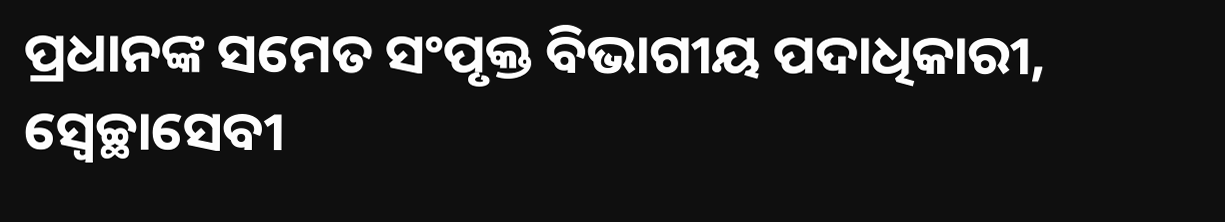ପ୍ରଧାନଙ୍କ ସମେତ ସଂପୃକ୍ତ ବିଭାଗୀୟ ପଦାଧିକାରୀ, ସ୍ବେଚ୍ଛାସେବୀ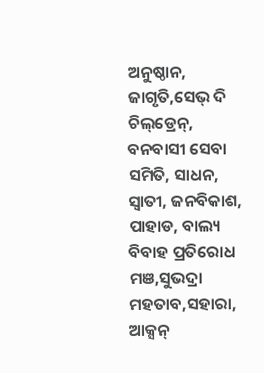ଅନୁଷ୍ଠାନ, ଜାଗୃତି,ସେଭ୍ ଦି ଚିଲ୍‌ଡ୍ରେନ୍, ବନବାସୀ ସେବା ସମିତି, ସାଧନ, ସ୍ବାତୀ, ଜନବିକାଶ, ପାହାଡ, ବାଲ୍ୟ ବିବାହ ପ୍ରତିରୋଧ ମଞ,ସୁଭଦ୍ରା ମହତାବ,ସହାରା, ଆକ୍ସନ୍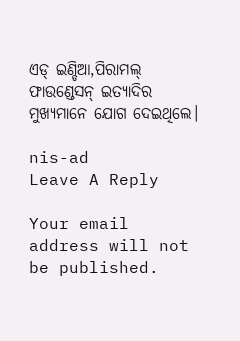ଏଡ୍ ଇଣ୍ଡିଆ,ପିରାମଲ୍ ଫାଉଣ୍ଡେସନ୍ ଇତ୍ୟାଦିର ମୁଖ୍ୟମାନେ ଯୋଗ ଦେଇଥିଲେ।

nis-ad
Leave A Reply

Your email address will not be published.